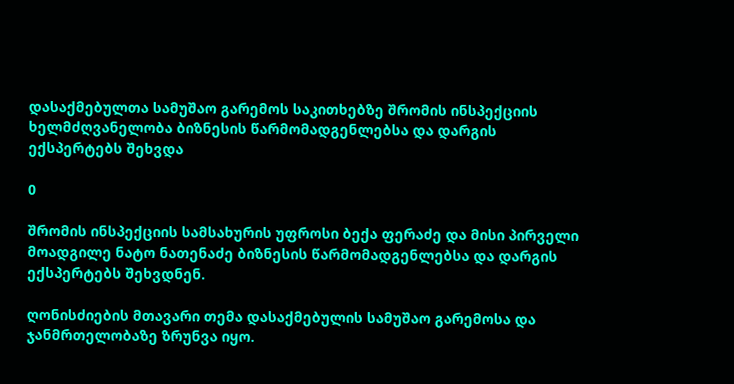დასაქმებულთა სამუშაო გარემოს საკითხებზე შრომის ინსპექციის ხელმძღვანელობა ბიზნესის წარმომადგენლებსა და დარგის ექსპერტებს შეხვდა

0

შრომის ინსპექციის სამსახურის უფროსი ბექა ფერაძე და მისი პირველი მოადგილე ნატო ნათენაძე ბიზნესის წარმომადგენლებსა და დარგის ექსპერტებს შეხვდნენ.

ღონისძიების მთავარი თემა დასაქმებულის სამუშაო გარემოსა და ჯანმრთელობაზე ზრუნვა იყო.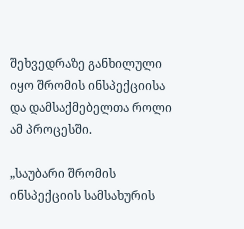შეხვედრაზე განხილული იყო შრომის ინსპექციისა და დამსაქმებელთა როლი ამ პროცესში.

„საუბარი შრომის ინსპექციის სამსახურის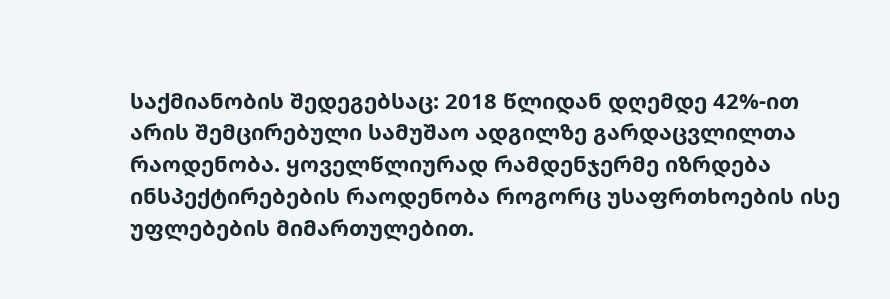საქმიანობის შედეგებსაც: 2018 წლიდან დღემდე 42%-ით არის შემცირებული სამუშაო ადგილზე გარდაცვლილთა რაოდენობა. ყოველწლიურად რამდენჯერმე იზრდება ინსპექტირებების რაოდენობა როგორც უსაფრთხოების ისე უფლებების მიმართულებით.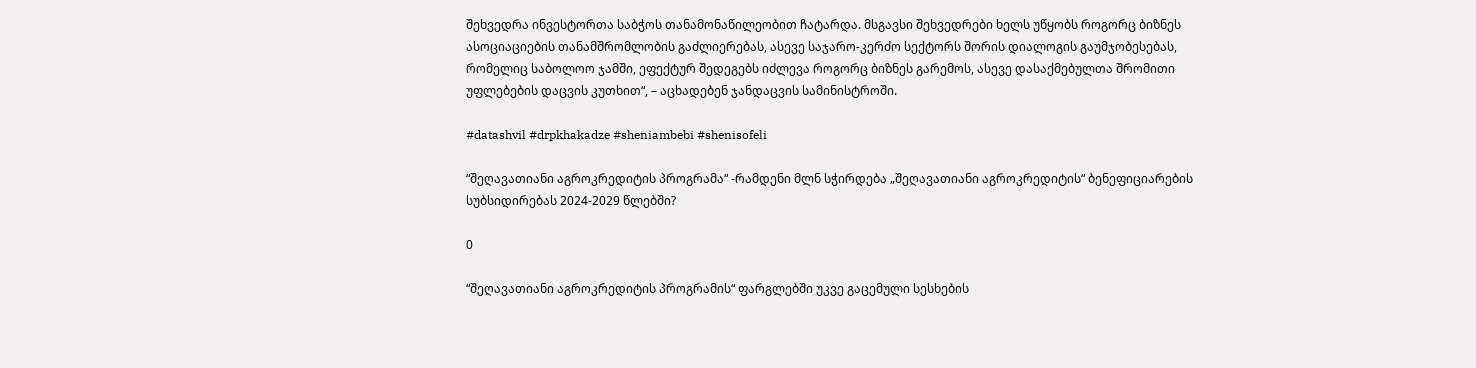შეხვედრა ინვესტორთა საბჭოს თანამონაწილეობით ჩატარდა. მსგავსი შეხვედრები ხელს უწყობს როგორც ბიზნეს ასოციაციების თანამშრომლობის გაძლიერებას, ასევე საჯარო-კერძო სექტორს შორის დიალოგის გაუმჯობესებას, რომელიც საბოლოო ჯამში, ეფექტურ შედეგებს იძლევა როგორც ბიზნეს გარემოს, ასევე დასაქმებულთა შრომითი უფლებების დაცვის კუთხით“, – აცხადებენ ჯანდაცვის სამინისტროში.

#datashvil #drpkhakadze #sheniambebi #shenisofeli

“შეღავათიანი აგროკრედიტის პროგრამა“ -რამდენი მლნ სჭირდება „შეღავათიანი აგროკრედიტის“ ბენეფიციარების სუბსიდირებას 2024-2029 წლებში?

0

“შეღავათიანი აგროკრედიტის პროგრამის“ ფარგლებში უკვე გაცემული სესხების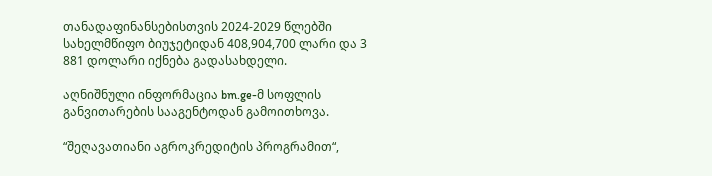თანადაფინანსებისთვის 2024-2029 წლებში სახელმწიფო ბიუჯეტიდან 408,904,700 ლარი და 3 881 დოლარი იქნება გადასახდელი.

აღნიშნული ინფორმაცია bm.ge-მ სოფლის განვითარების სააგენტოდან გამოითხოვა.

“შეღავათიანი აგროკრედიტის პროგრამით“,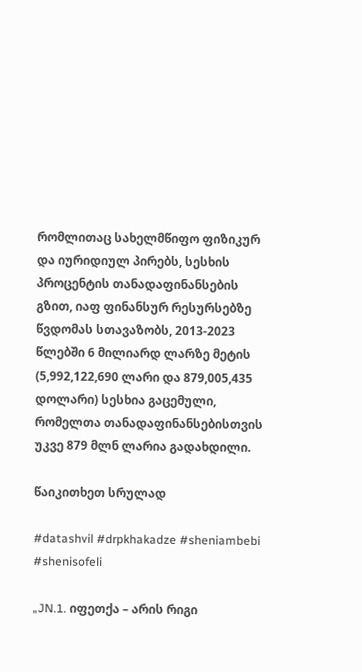რომლითაც სახელმწიფო ფიზიკურ და იურიდიულ პირებს, სესხის პროცენტის თანადაფინანსების გზით, იაფ ფინანსურ რესურსებზე წვდომას სთავაზობს, 2013-2023 წლებში 6 მილიარდ ლარზე მეტის (5,992,122,690 ლარი და 879,005,435 დოლარი) სესხია გაცემული, რომელთა თანადაფინანსებისთვის უკვე 879 მლნ ლარია გადახდილი.

წაიკითხეთ სრულად

#datashvil #drpkhakadze #sheniambebi #shenisofeli

„JN.1. იფეთქა – არის რიგი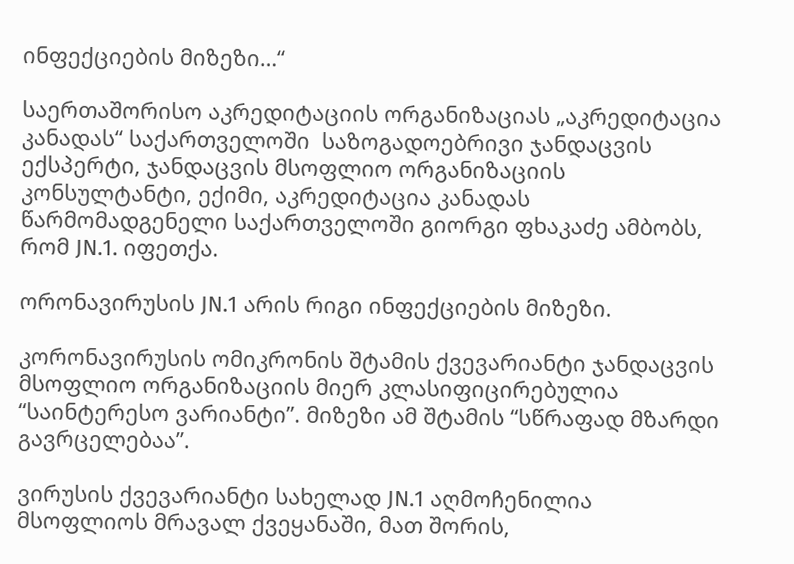ინფექციების მიზეზი…“

საერთაშორისო აკრედიტაციის ორგანიზაციას „აკრედიტაცია კანადას“ საქართველოში  საზოგადოებრივი ჯანდაცვის ექსპერტი, ჯანდაცვის მსოფლიო ორგანიზაციის კონსულტანტი, ექიმი, აკრედიტაცია კანადას წარმომადგენელი საქართველოში გიორგი ფხაკაძე ამბობს, რომ JN.1. იფეთქა.

ორონავირუსის JN.1 არის რიგი ინფექციების მიზეზი.

კორონავირუსის ომიკრონის შტამის ქვევარიანტი ჯანდაცვის მსოფლიო ორგანიზაციის მიერ კლასიფიცირებულია “საინტერესო ვარიანტი”. მიზეზი ამ შტამის “სწრაფად მზარდი გავრცელებაა”.

ვირუსის ქვევარიანტი სახელად JN.1 აღმოჩენილია მსოფლიოს მრავალ ქვეყანაში, მათ შორის,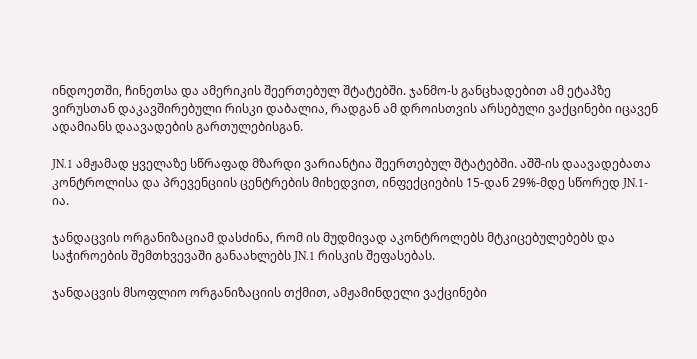ინდოეთში, ჩინეთსა და ამერიკის შეერთებულ შტატებში. ჯანმო-ს განცხადებით ამ ეტაპზე ვირუსთან დაკავშირებული რისკი დაბალია, რადგან ამ დროისთვის არსებული ვაქცინები იცავენ ადამიანს დაავადების გართულებისგან.

JN.1 ამჟამად ყველაზე სწრაფად მზარდი ვარიანტია შეერთებულ შტატებში. აშშ-ის დაავადებათა კონტროლისა და პრევენციის ცენტრების მიხედვით, ინფექციების 15-დან 29%-მდე სწორედ JN.1-ია.

ჯანდაცვის ორგანიზაციამ დასძინა, რომ ის მუდმივად აკონტროლებს მტკიცებულებებს და საჭიროების შემთხვევაში განაახლებს JN.1 რისკის შეფასებას.

ჯანდაცვის მსოფლიო ორგანიზაციის თქმით, ამჟამინდელი ვაქცინები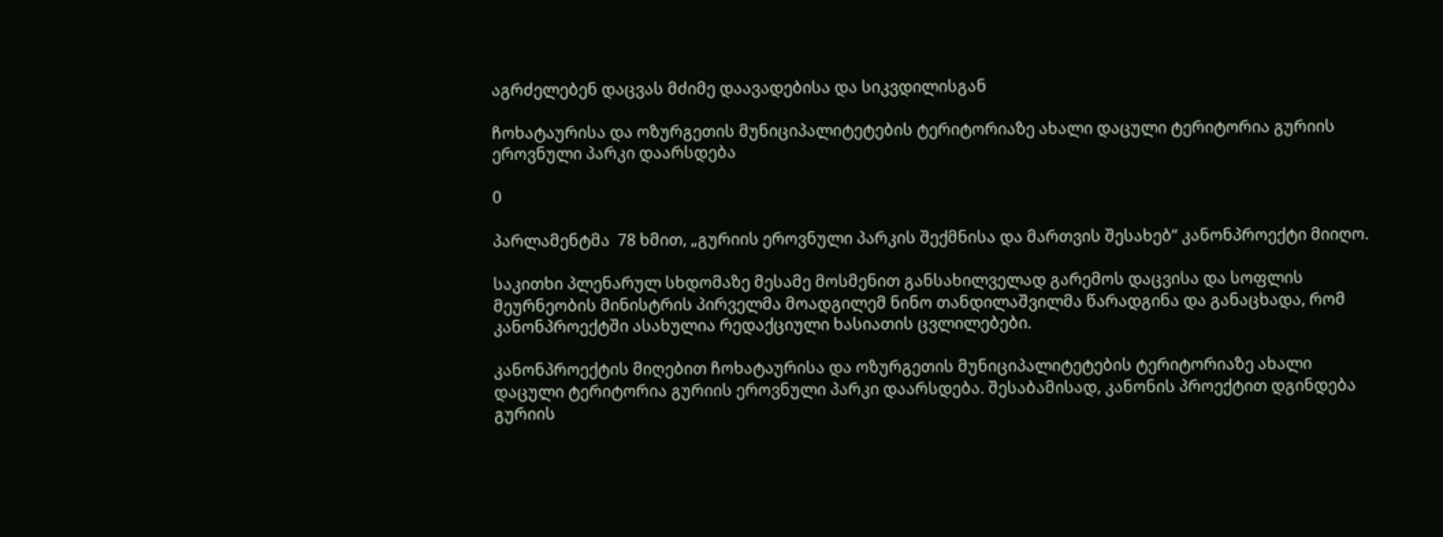აგრძელებენ დაცვას მძიმე დაავადებისა და სიკვდილისგან

ჩოხატაურისა და ოზურგეთის მუნიციპალიტეტების ტერიტორიაზე ახალი დაცული ტერიტორია გურიის ეროვნული პარკი დაარსდება

0

პარლამენტმა  78 ხმით, „გურიის ეროვნული პარკის შექმნისა და მართვის შესახებ“ კანონპროექტი მიიღო.

საკითხი პლენარულ სხდომაზე მესამე მოსმენით განსახილველად გარემოს დაცვისა და სოფლის მეურნეობის მინისტრის პირველმა მოადგილემ ნინო თანდილაშვილმა წარადგინა და განაცხადა, რომ კანონპროექტში ასახულია რედაქციული ხასიათის ცვლილებები.

კანონპროექტის მიღებით ჩოხატაურისა და ოზურგეთის მუნიციპალიტეტების ტერიტორიაზე ახალი დაცული ტერიტორია გურიის ეროვნული პარკი დაარსდება. შესაბამისად, კანონის პროექტით დგინდება გურიის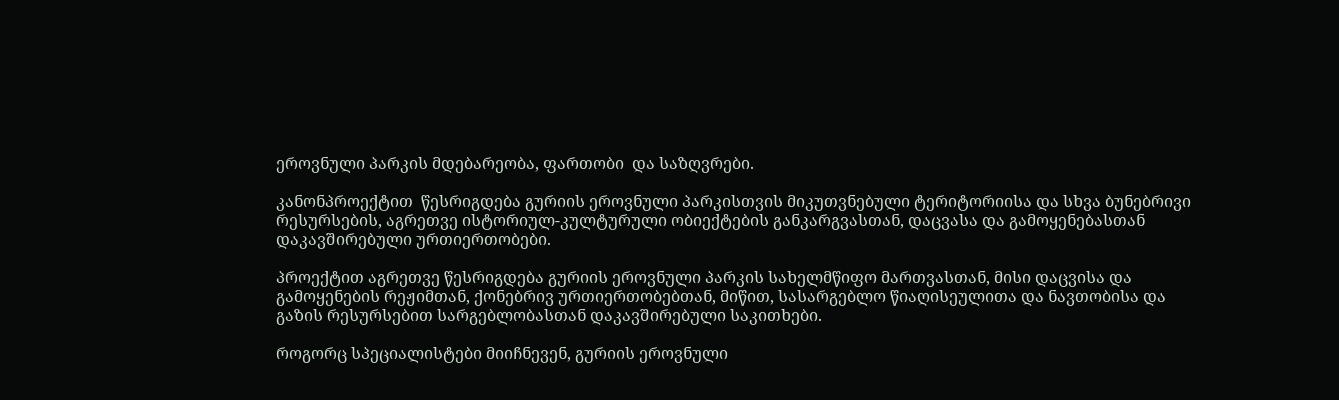ეროვნული პარკის მდებარეობა, ფართობი  და საზღვრები.

კანონპროექტით  წესრიგდება გურიის ეროვნული პარკისთვის მიკუთვნებული ტერიტორიისა და სხვა ბუნებრივი რესურსების, აგრეთვე ისტორიულ-კულტურული ობიექტების განკარგვასთან, დაცვასა და გამოყენებასთან დაკავშირებული ურთიერთობები.

პროექტით აგრეთვე წესრიგდება გურიის ეროვნული პარკის სახელმწიფო მართვასთან, მისი დაცვისა და გამოყენების რეჟიმთან, ქონებრივ ურთიერთობებთან, მიწით, სასარგებლო წიაღისეულითა და ნავთობისა და გაზის რესურსებით სარგებლობასთან დაკავშირებული საკითხები.

როგორც სპეციალისტები მიიჩნევენ, გურიის ეროვნული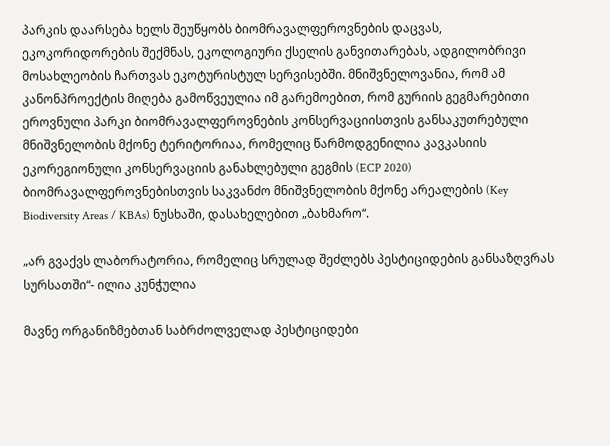პარკის დაარსება ხელს შეუწყობს ბიომრავალფეროვნების დაცვას, ეკოკორიდორების შექმნას, ეკოლოგიური ქსელის განვითარებას, ადგილობრივი მოსახლეობის ჩართვას ეკოტურისტულ სერვისებში. მნიშვნელოვანია, რომ ამ კანონპროექტის მიღება გამოწვეულია იმ გარემოებით, რომ გურიის გეგმარებითი ეროვნული პარკი ბიომრავალფეროვნების კონსერვაციისთვის განსაკუთრებული მნიშვნელობის მქონე ტერიტორიაა, რომელიც წარმოდგენილია კავკასიის ეკორეგიონული კონსერვაციის განახლებული გეგმის (ECP 2020) ბიომრავალფეროვნებისთვის საკვანძო მნიშვნელობის მქონე არეალების (Key Biodiversity Areas / KBAs) ნუსხაში, დასახელებით „ბახმარო“.

„არ გვაქვს ლაბორატორია, რომელიც სრულად შეძლებს პესტიციდების განსაზღვრას სურსათში“- ილია კუნჭულია

მავნე ორგანიზმებთან საბრძოლველად პესტიციდები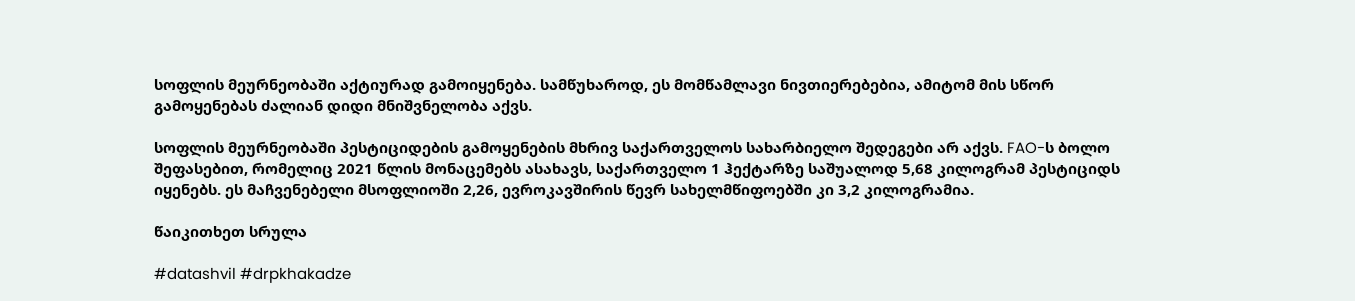სოფლის მეურნეობაში აქტიურად გამოიყენება. სამწუხაროდ, ეს მომწამლავი ნივთიერებებია, ამიტომ მის სწორ გამოყენებას ძალიან დიდი მნიშვნელობა აქვს.

სოფლის მეურნეობაში პესტიციდების გამოყენების მხრივ საქართველოს სახარბიელო შედეგები არ აქვს. FAO-ს ბოლო შეფასებით, რომელიც 2021 წლის მონაცემებს ასახავს, საქართველო 1 ჰექტარზე საშუალოდ 5,68 კილოგრამ პესტიციდს იყენებს. ეს მაჩვენებელი მსოფლიოში 2,26, ევროკავშირის წევრ სახელმწიფოებში კი 3,2 კილოგრამია.

წაიკითხეთ სრულა

#datashvil #drpkhakadze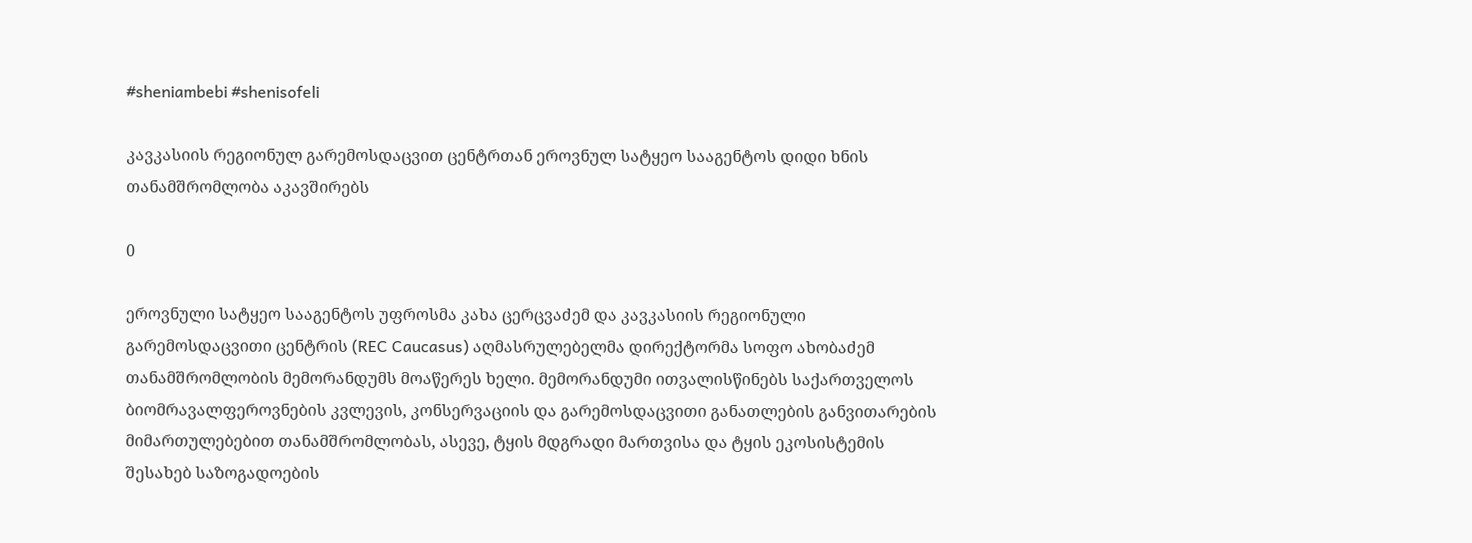#sheniambebi #shenisofeli

კავკასიის რეგიონულ გარემოსდაცვით ცენტრთან ეროვნულ სატყეო სააგენტოს დიდი ხნის თანამშრომლობა აკავშირებს

0

ეროვნული სატყეო სააგენტოს უფროსმა კახა ცერცვაძემ და კავკასიის რეგიონული გარემოსდაცვითი ცენტრის (REC Caucasus) აღმასრულებელმა დირექტორმა სოფო ახობაძემ თანამშრომლობის მემორანდუმს მოაწერეს ხელი. მემორანდუმი ითვალისწინებს საქართველოს ბიომრავალფეროვნების კვლევის, კონსერვაციის და გარემოსდაცვითი განათლების განვითარების მიმართულებებით თანამშრომლობას, ასევე, ტყის მდგრადი მართვისა და ტყის ეკოსისტემის შესახებ საზოგადოების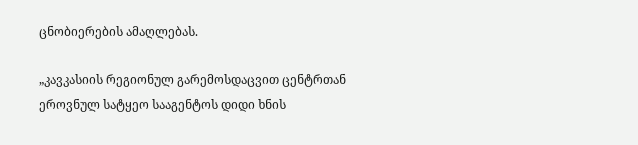ცნობიერების ამაღლებას.

„კავკასიის რეგიონულ გარემოსდაცვით ცენტრთან ეროვნულ სატყეო სააგენტოს დიდი ხნის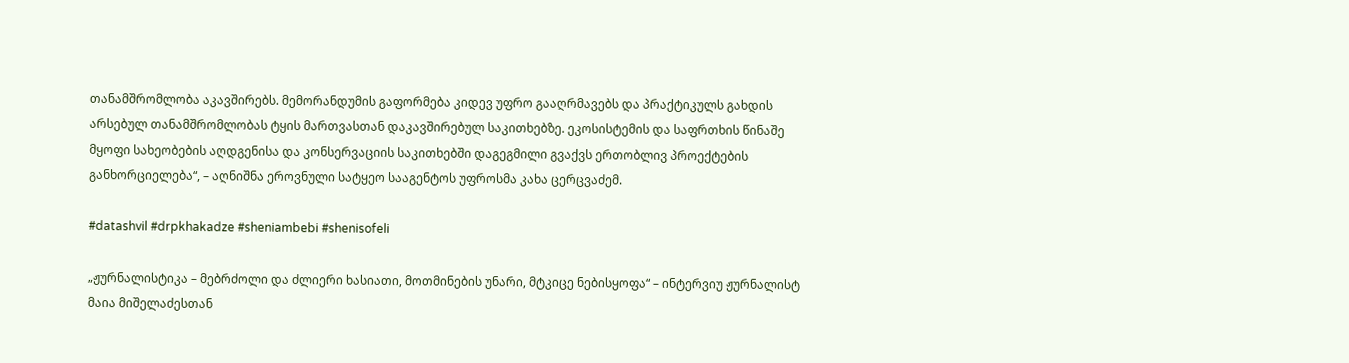თანამშრომლობა აკავშირებს. მემორანდუმის გაფორმება კიდევ უფრო გააღრმავებს და პრაქტიკულს გახდის არსებულ თანამშრომლობას ტყის მართვასთან დაკავშირებულ საკითხებზე. ეკოსისტემის და საფრთხის წინაშე მყოფი სახეობების აღდგენისა და კონსერვაციის საკითხებში დაგეგმილი გვაქვს ერთობლივ პროექტების განხორციელება“, – აღნიშნა ეროვნული სატყეო სააგენტოს უფროსმა კახა ცერცვაძემ.

#datashvil #drpkhakadze #sheniambebi #shenisofeli

„ჟურნალისტიკა – მებრძოლი და ძლიერი ხასიათი, მოთმინების უნარი, მტკიცე ნებისყოფა“ – ინტერვიუ ჟურნალისტ მაია მიშელაძესთან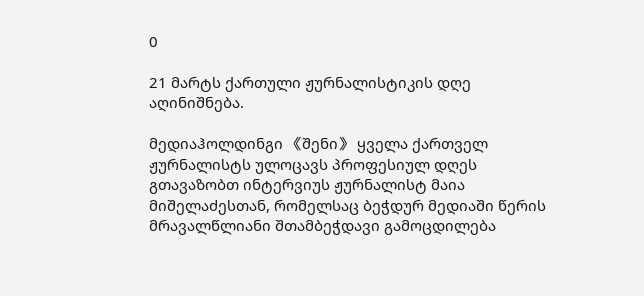0

21 მარტს ქართული ჟურნალისტიკის დღე აღინიშნება.

მედიაჰოლდინგი 《შენი》 ყველა ქართველ ჟურნალისტს ულოცავს პროფესიულ დღეს
გთავაზობთ ინტერვიუს ჟურნალისტ მაია მიშელაძესთან, რომელსაც ბეჭდურ მედიაში წერის მრავალწლიანი შთამბეჭდავი გამოცდილება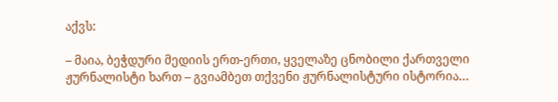აქვს:

– მაია, ბეჭდური მედიის ერთ-ერთი, ყველაზე ცნობილი ქართველი ჟურნალისტი ხართ – გვიამბეთ თქვენი ჟურნალისტური ისტორია…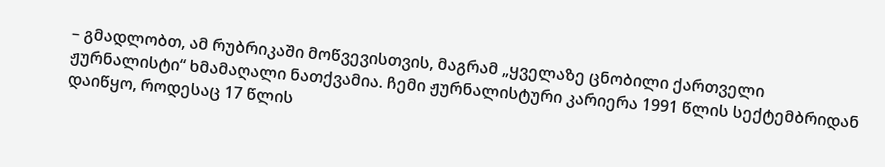– გმადლობთ, ამ რუბრიკაში მოწვევისთვის, მაგრამ „ყველაზე ცნობილი ქართველი ჟურნალისტი“ ხმამაღალი ნათქვამია. ჩემი ჟურნალისტური კარიერა 1991 წლის სექტემბრიდან დაიწყო, როდესაც 17 წლის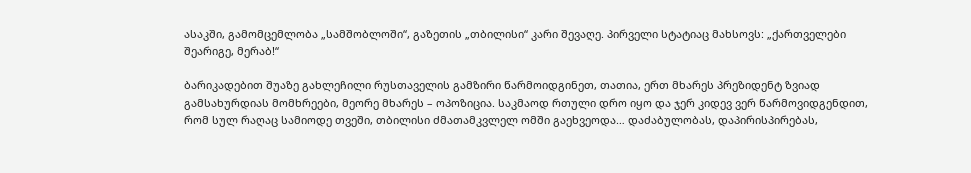ასაკში, გამომცემლობა „სამშობლოში“, გაზეთის „თბილისი“ კარი შევაღე. პირველი სტატიაც მახსოვს: „ქართველები შეარიგე, მერაბ!“

ბარიკადებით შუაზე გახლეჩილი რუსთაველის გამზირი წარმოიდგინეთ, თათია, ერთ მხარეს პრეზიდენტ ზვიად გამსახურდიას მომხრეები, მეორე მხარეს – ოპოზიცია. საკმაოდ რთული დრო იყო და ჯერ კიდევ ვერ წარმოვიდგენდით, რომ სულ რაღაც სამიოდე თვეში, თბილისი ძმათამკვლელ ომში გაეხვეოდა… დაძაბულობას, დაპირისპირებას,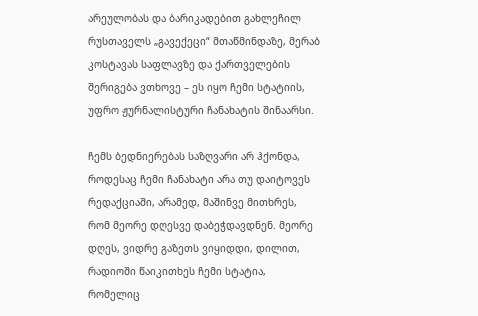არეულობას და ბარიკადებით გახლეჩილ რუსთაველს „გავექეცი“ მთაწმინდაზე, მერაბ კოსტავას საფლავზე და ქართველების შერიგება ვთხოვე – ეს იყო ჩემი სტატიის, უფრო ჟურნალისტური ჩანახატის შინაარსი.

ჩემს ბედნიერებას საზღვარი არ ჰქონდა, როდესაც ჩემი ჩანახატი არა თუ დაიტოვეს რედაქციაში, არამედ, მაშინვე მითხრეს, რომ მეორე დღესვე დაბეჭდავდნენ. მეორე დღეს, ვიდრე გაზეთს ვიყიდდი, დილით, რადიოში წაიკითხეს ჩემი სტატია, რომელიც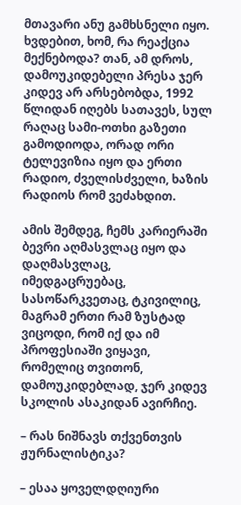მთავარი ანუ გამხსნელი იყო. ხვდებით, ხომ, რა რეაქცია მექნებოდა? თან, ამ დროს, დამოუკიდებელი პრესა ჯერ კიდევ არ არსებობდა, 1992 წლიდან იღებს სათავეს, სულ რაღაც სამი-ოთხი გაზეთი გამოდიოდა, ორად ორი ტელევიზია იყო და ერთი რადიო, ძველისძველი, ხაზის რადიოს რომ ვეძახდით.

ამის შემდეგ, ჩემს კარიერაში ბევრი აღმასვლაც იყო და დაღმასვლაც, იმედგაცრუებაც, სასოწარკვეთაც, ტკივილიც, მაგრამ ერთი რამ ზუსტად ვიცოდი, რომ იქ და იმ პროფესიაში ვიყავი, რომელიც თვითონ, დამოუკიდებლად, ჯერ კიდევ სკოლის ასაკიდან ავირჩიე.

– რას ნიშნავს თქვენთვის ჟურნალისტიკა?

– ესაა ყოველდღიური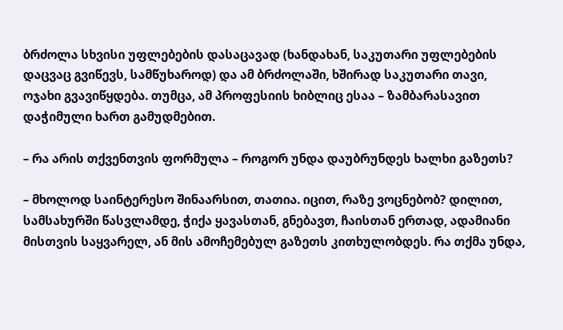ბრძოლა სხვისი უფლებების დასაცავად (ხანდახან, საკუთარი უფლებების დაცვაც გვიწევს, სამწუხაროდ) და ამ ბრძოლაში, ხშირად საკუთარი თავი, ოჯახი გვავიწყდება. თუმცა, ამ პროფესიის ხიბლიც ესაა – ზამბარასავით დაჭიმული ხართ გამუდმებით.

– რა არის თქვენთვის ფორმულა – როგორ უნდა დაუბრუნდეს ხალხი გაზეთს?

– მხოლოდ საინტერესო შინაარსით, თათია. იცით, რაზე ვოცნებობ? დილით, სამსახურში წასვლამდე, ჭიქა ყავასთან, გნებავთ, ჩაისთან ერთად, ადამიანი მისთვის საყვარელ, ან მის ამოჩემებულ გაზეთს კითხულობდეს. რა თქმა უნდა,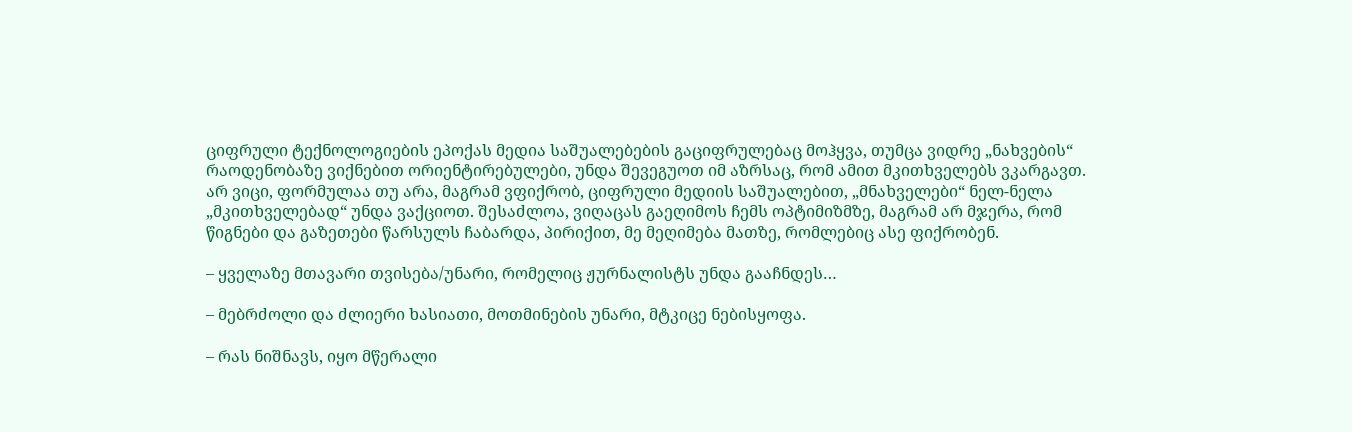ციფრული ტექნოლოგიების ეპოქას მედია საშუალებების გაციფრულებაც მოჰყვა, თუმცა ვიდრე „ნახვების“ რაოდენობაზე ვიქნებით ორიენტირებულები, უნდა შევეგუოთ იმ აზრსაც, რომ ამით მკითხველებს ვკარგავთ. არ ვიცი, ფორმულაა თუ არა, მაგრამ ვფიქრობ, ციფრული მედიის საშუალებით, „მნახველები“ ნელ-ნელა „მკითხველებად“ უნდა ვაქციოთ. შესაძლოა, ვიღაცას გაეღიმოს ჩემს ოპტიმიზმზე, მაგრამ არ მჯერა, რომ წიგნები და გაზეთები წარსულს ჩაბარდა, პირიქით, მე მეღიმება მათზე, რომლებიც ასე ფიქრობენ.

– ყველაზე მთავარი თვისება/უნარი, რომელიც ჟურნალისტს უნდა გააჩნდეს…

– მებრძოლი და ძლიერი ხასიათი, მოთმინების უნარი, მტკიცე ნებისყოფა.

– რას ნიშნავს, იყო მწერალი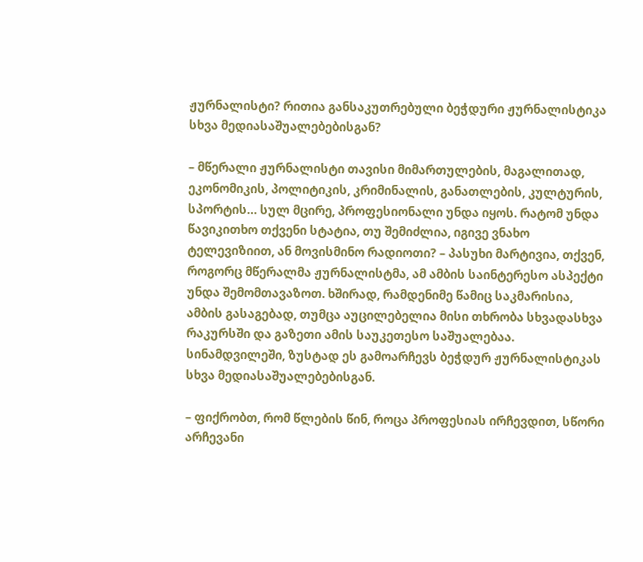ჟურნალისტი? რითია განსაკუთრებული ბეჭდური ჟურნალისტიკა სხვა მედიასაშუალებებისგან?

– მწერალი ჟურნალისტი თავისი მიმართულების, მაგალითად, ეკონომიკის, პოლიტიკის, კრიმინალის, განათლების, კულტურის, სპორტის… სულ მცირე, პროფესიონალი უნდა იყოს. რატომ უნდა წავიკითხო თქვენი სტატია, თუ შემიძლია, იგივე ვნახო ტელევიზიით, ან მოვისმინო რადიოთი? – პასუხი მარტივია, თქვენ, როგორც მწერალმა ჟურნალისტმა, ამ ამბის საინტერესო ასპექტი უნდა შემომთავაზოთ. ხშირად, რამდენიმე წამიც საკმარისია, ამბის გასაგებად, თუმცა აუცილებელია მისი თხრობა სხვადასხვა რაკურსში და გაზეთი ამის საუკეთესო საშუალებაა. სინამდვილეში, ზუსტად ეს გამოარჩევს ბეჭდურ ჟურნალისტიკას სხვა მედიასაშუალებებისგან.

– ფიქრობთ, რომ წლების წინ, როცა პროფესიას ირჩევდით, სწორი არჩევანი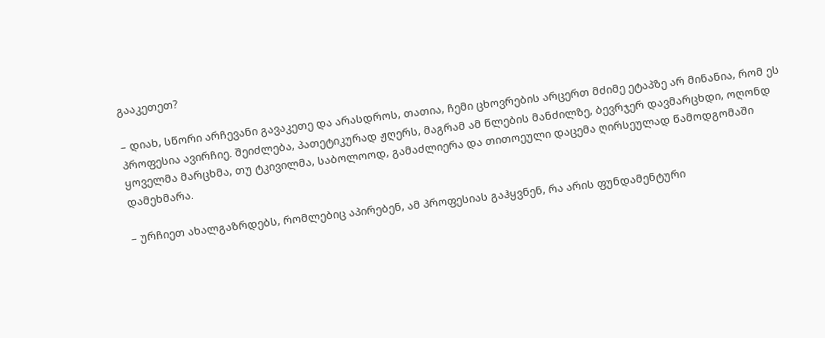გააკეთეთ?

– დიახ, სწორი არჩევანი გავაკეთე და არასდროს, თათია, ჩემი ცხოვრების არცერთ მძიმე ეტაპზე არ მინანია, რომ ეს პროფესია ავირჩიე. შეიძლება, პათეტიკურად ჟღერს, მაგრამ ამ წლების მანძილზე, ბევრჯერ დავმარცხდი, ოღონდ ყოველმა მარცხმა, თუ ტკივილმა, საბოლოოდ, გამაძლიერა და თითოეული დაცემა ღირსეულად წამოდგომაში დამეხმარა.

– ურჩიეთ ახალგაზრდებს, რომლებიც აპირებენ, ამ პროფესიას გაჰყვნენ, რა არის ფუნდამენტური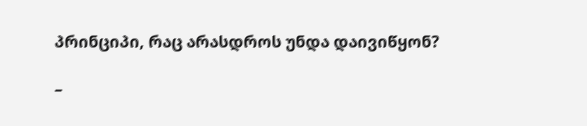პრინციპი, რაც არასდროს უნდა დაივიწყონ?

–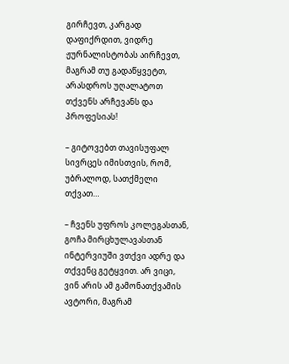გირჩევთ, კარგად დაფიქრდით, ვიდრე ჟურნალისტობას აირჩევთ, მაგრამ თუ გადაწყვეტთ, არასდროს უღალატოთ თქვენს არჩევანს და პროფესიას!

– გიტოვებთ თავისუფალ სივრცეს იმისთვის, რომ, უბრალოდ, სათქმელი თქვათ…

– ჩვენს უფროს კოლეგასთან, გოჩა მირცხულავასთან ინტერვიუში ვთქვი ადრე და თქვენც გეტყვით. არ ვიცი, ვინ არის ამ გამონათქვამის ავტორი, მაგრამ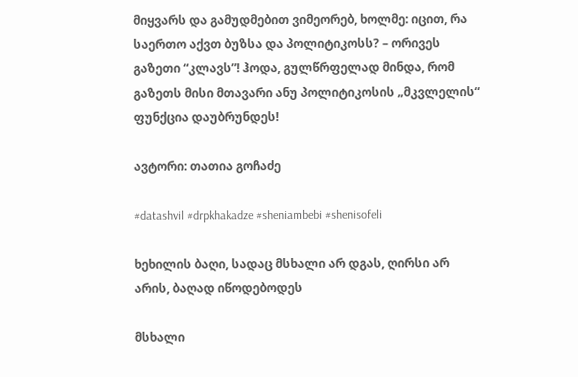მიყვარს და გამუდმებით ვიმეორებ, ხოლმე: იცით, რა საერთო აქვთ ბუზსა და პოლიტიკოსს? – ორივეს გაზეთი “კლავს”! ჰოდა, გულწრფელად მინდა, რომ გაზეთს მისი მთავარი ანუ პოლიტიკოსის „მკვლელის“ ფუნქცია დაუბრუნდეს!

ავტორი: თათია გოჩაძე

#datashvil #drpkhakadze #sheniambebi #shenisofeli

ხეხილის ბაღი, სადაც მსხალი არ დგას, ღირსი არ არის, ბაღად იწოდებოდეს

მსხალი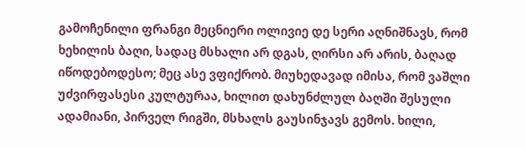გამოჩენილი ფრანგი მეცნიერი ოლივიე დე სერი აღნიშნავს, რომ ხეხილის ბაღი, სადაც მსხალი არ დგას, ღირსი არ არის, ბაღად იწოდებოდესო; მეც ასე ვფიქრობ. მიუხედავად იმისა, რომ ვაშლი უძვირფასესი კულტურაა, ხილით დახუნძლულ ბაღში შესული ადამიანი, პირველ რიგში, მსხალს გაუსინჯავს გემოს. ხილი,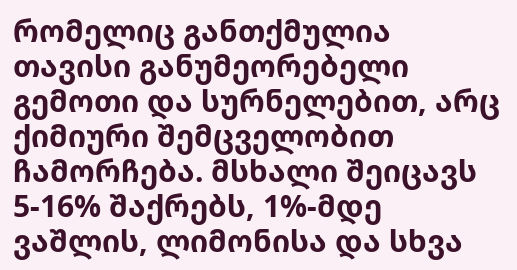რომელიც განთქმულია თავისი განუმეორებელი გემოთი და სურნელებით, არც ქიმიური შემცველობით ჩამორჩება. მსხალი შეიცავს 5-16% შაქრებს, 1%-მდე ვაშლის, ლიმონისა და სხვა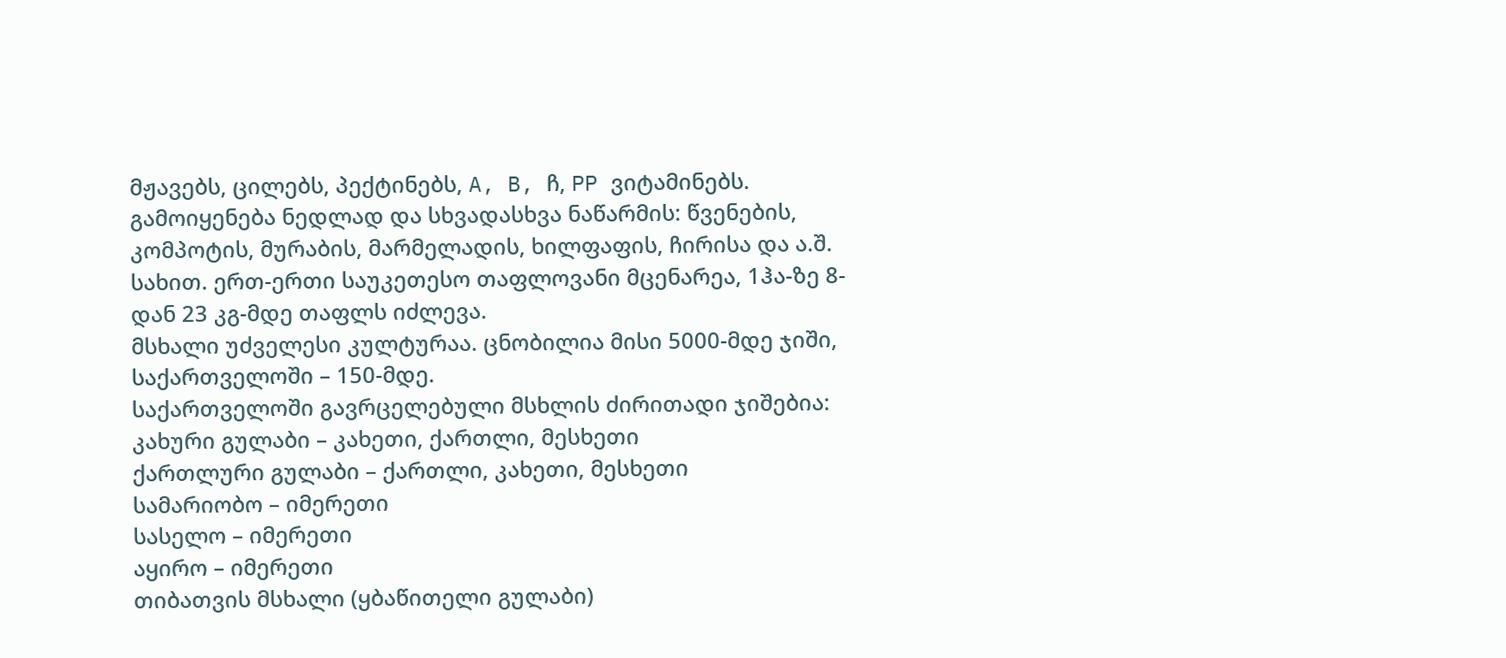მჟავებს, ცილებს, პექტინებს, A, B, ჩ, PP ვიტამინებს. გამოიყენება ნედლად და სხვადასხვა ნაწარმის: წვენების, კომპოტის, მურაბის, მარმელადის, ხილფაფის, ჩირისა და ა.შ. სახით. ერთ-ერთი საუკეთესო თაფლოვანი მცენარეა, 1ჰა-ზე 8-დან 23 კგ-მდე თაფლს იძლევა.
მსხალი უძველესი კულტურაა. ცნობილია მისი 5000-მდე ჯიში, საქართველოში – 150-მდე.
საქართველოში გავრცელებული მსხლის ძირითადი ჯიშებია:
კახური გულაბი – კახეთი, ქართლი, მესხეთი
ქართლური გულაბი – ქართლი, კახეთი, მესხეთი
სამარიობო – იმერეთი
სასელო – იმერეთი
აყირო – იმერეთი
თიბათვის მსხალი (ყბაწითელი გულაბი)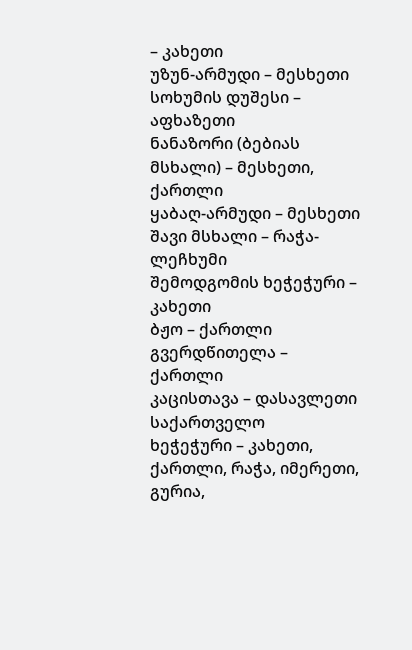– კახეთი
უზუნ-არმუდი – მესხეთი
სოხუმის დუშესი – აფხაზეთი
ნანაზორი (ბებიას მსხალი) – მესხეთი, ქართლი
ყაბაღ-არმუდი – მესხეთი
შავი მსხალი – რაჭა-ლეჩხუმი
შემოდგომის ხეჭეჭური – კახეთი
ბჟო – ქართლი
გვერდწითელა – ქართლი
კაცისთავა – დასავლეთი საქართველო
ხეჭეჭური – კახეთი, ქართლი, რაჭა, იმერეთი, გურია,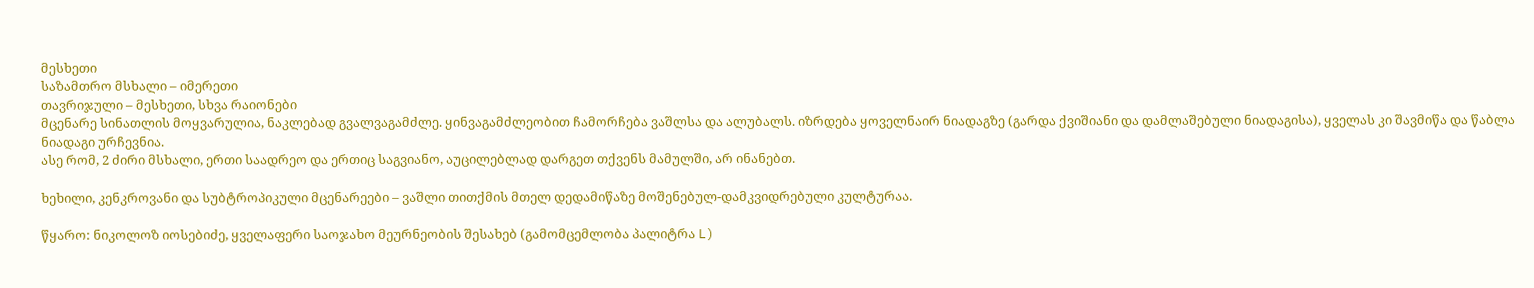მესხეთი
საზამთრო მსხალი – იმერეთი
თავრიჯული – მესხეთი, სხვა რაიონები
მცენარე სინათლის მოყვარულია, ნაკლებად გვალვაგამძლე. ყინვაგამძლეობით ჩამორჩება ვაშლსა და ალუბალს. იზრდება ყოველნაირ ნიადაგზე (გარდა ქვიშიანი და დამლაშებული ნიადაგისა), ყველას კი შავმიწა და წაბლა ნიადაგი ურჩევნია.
ასე რომ, 2 ძირი მსხალი, ერთი საადრეო და ერთიც საგვიანო, აუცილებლად დარგეთ თქვენს მამულში, არ ინანებთ.

ხეხილი, კენკროვანი და სუბტროპიკული მცენარეები – ვაშლი თითქმის მთელ დედამიწაზე მოშენებულ-დამკვიდრებული კულტურაა.

წყარო: ნიკოლოზ იოსებიძე, ყველაფერი საოჯახო მეურნეობის შესახებ (გამომცემლობა პალიტრა L)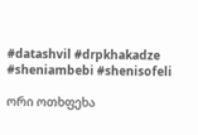#datashvil #drpkhakadze #sheniambebi #shenisofeli

ორი ოთხფეხა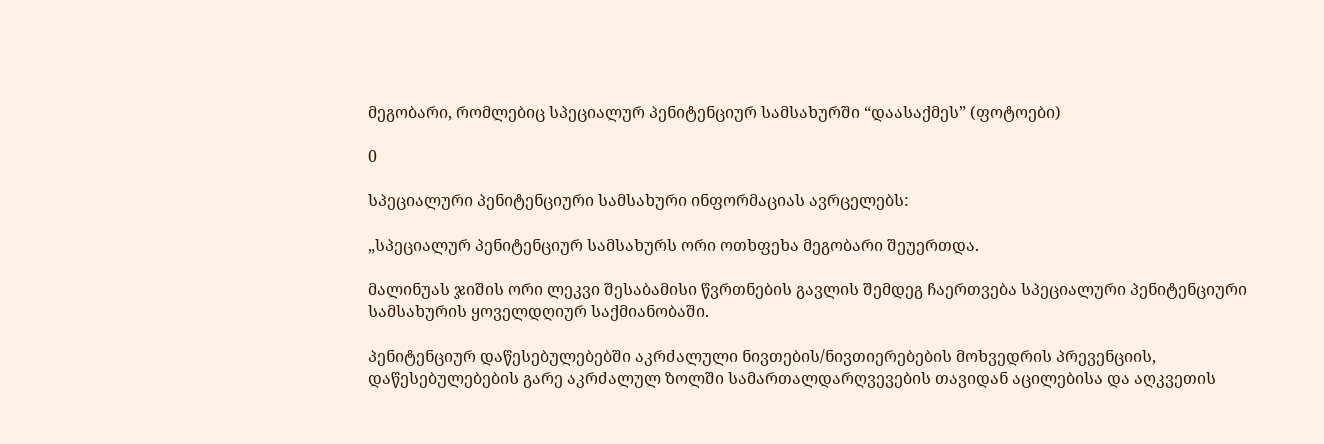მეგობარი, რომლებიც სპეციალურ პენიტენციურ სამსახურში “დაასაქმეს” (ფოტოები)

0

სპეციალური პენიტენციური სამსახური ინფორმაციას ავრცელებს:

„სპეციალურ პენიტენციურ სამსახურს ორი ოთხფეხა მეგობარი შეუერთდა.

მალინუას ჯიშის ორი ლეკვი შესაბამისი წვრთნების გავლის შემდეგ ჩაერთვება სპეციალური პენიტენციური სამსახურის ყოველდღიურ საქმიანობაში.

პენიტენციურ დაწესებულებებში აკრძალული ნივთების/ნივთიერებების მოხვედრის პრევენციის, დაწესებულებების გარე აკრძალულ ზოლში სამართალდარღვევების თავიდან აცილებისა და აღკვეთის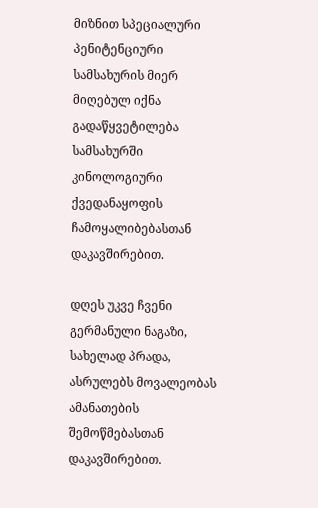მიზნით სპეციალური პენიტენციური სამსახურის მიერ მიღებულ იქნა გადაწყვეტილება სამსახურში კინოლოგიური ქვედანაყოფის ჩამოყალიბებასთან დაკავშირებით.

დღეს უკვე ჩვენი გერმანული ნაგაზი, სახელად პრადა, ასრულებს მოვალეობას ამანათების შემოწმებასთან დაკავშირებით.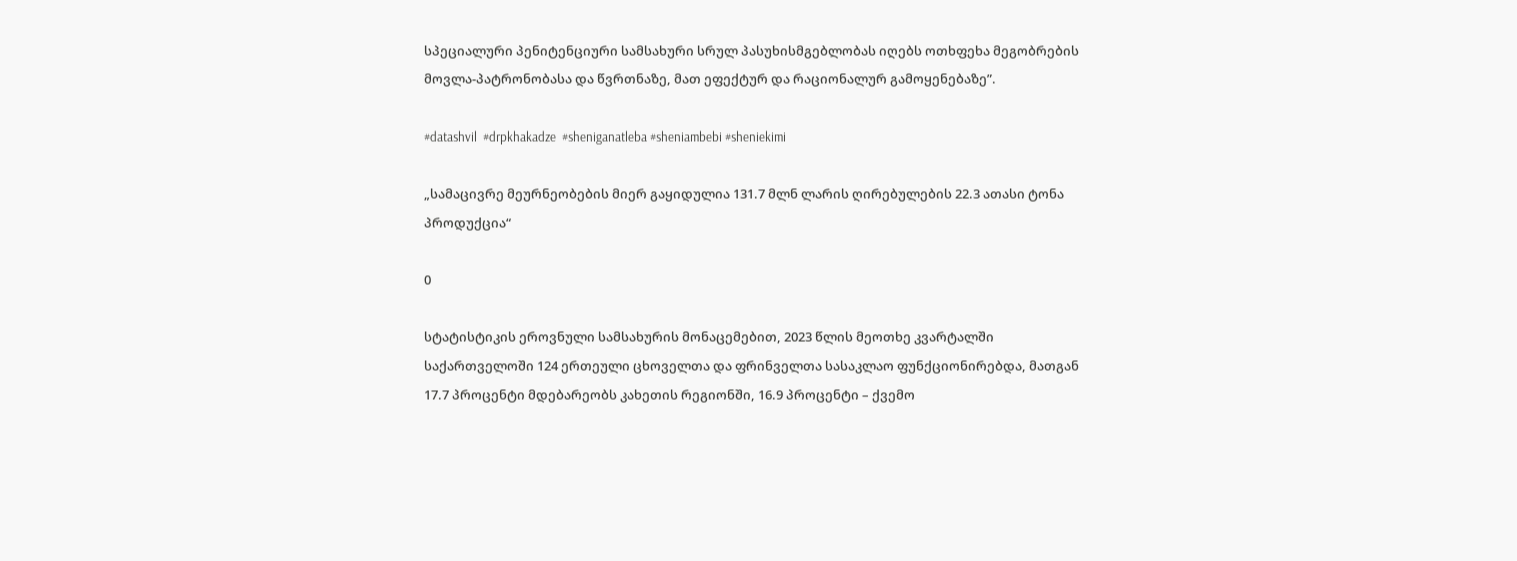სპეციალური პენიტენციური სამსახური სრულ პასუხისმგებლობას იღებს ოთხფეხა მეგობრების მოვლა-პატრონობასა და წვრთნაზე, მათ ეფექტურ და რაციონალურ გამოყენებაზე”.

#datashvil  #drpkhakadze  #sheniganatleba #sheniambebi #sheniekimi

„სამაცივრე მეურნეობების მიერ გაყიდულია 131.7 მლნ ლარის ღირებულების 22.3 ათასი ტონა პროდუქცია“

0

სტატისტიკის ეროვნული სამსახურის მონაცემებით, 2023 წლის მეოთხე კვარტალში საქართველოში 124 ერთეული ცხოველთა და ფრინველთა სასაკლაო ფუნქციონირებდა, მათგან 17.7 პროცენტი მდებარეობს კახეთის რეგიონში, 16.9 პროცენტი – ქვემო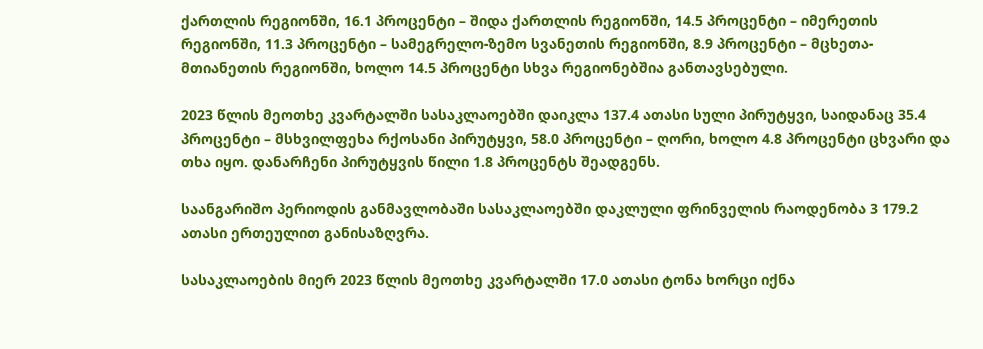ქართლის რეგიონში, 16.1 პროცენტი – შიდა ქართლის რეგიონში, 14.5 პროცენტი – იმერეთის რეგიონში, 11.3 პროცენტი – სამეგრელო-ზემო სვანეთის რეგიონში, 8.9 პროცენტი – მცხეთა-მთიანეთის რეგიონში, ხოლო 14.5 პროცენტი სხვა რეგიონებშია განთავსებული.

2023 წლის მეოთხე კვარტალში სასაკლაოებში დაიკლა 137.4 ათასი სული პირუტყვი, საიდანაც 35.4 პროცენტი – მსხვილფეხა რქოსანი პირუტყვი, 58.0 პროცენტი – ღორი, ხოლო 4.8 პროცენტი ცხვარი და თხა იყო. დანარჩენი პირუტყვის წილი 1.8 პროცენტს შეადგენს.

საანგარიშო პერიოდის განმავლობაში სასაკლაოებში დაკლული ფრინველის რაოდენობა 3 179.2 ათასი ერთეულით განისაზღვრა.

სასაკლაოების მიერ 2023 წლის მეოთხე კვარტალში 17.0 ათასი ტონა ხორცი იქნა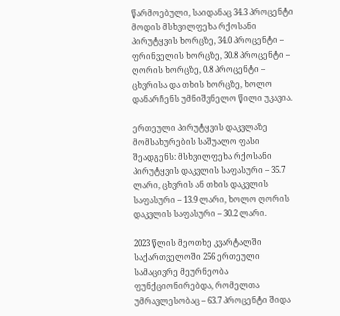წარმოებული, საიდანაც 34.3 პროცენტი მოდის მსხვილფეხა რქოსანი პირუტყვის ხორცზე, 34.0 პროცენტი – ფრინველის ხორცზე, 30.8 პროცენტი – ღორის ხორცზე, 0.8 პროცენტი – ცხვრისა და თხის ხორცზე, ხოლო დანარჩენს უმნიშვნელო წილი უკავია.

ერთეული პირუტყვის დაკვლაზე მომსახურების საშუალო ფასი შეადგენს: მსხვილფეხა რქოსანი პირუტყვის დაკვლის საფასური – 35.7 ლარი, ცხვრის ან თხის დაკვლის საფასური – 13.9 ლარი, ხოლო ღორის დაკვლის საფასური – 30.2 ლარი.

2023 წლის მეოთხე კვარტალში საქართველოში 256 ერთეული სამაცივრე მეურნეობა ფუნქციონირებდა, რომელთა უმრავლესობაც – 63.7 პროცენტი შიდა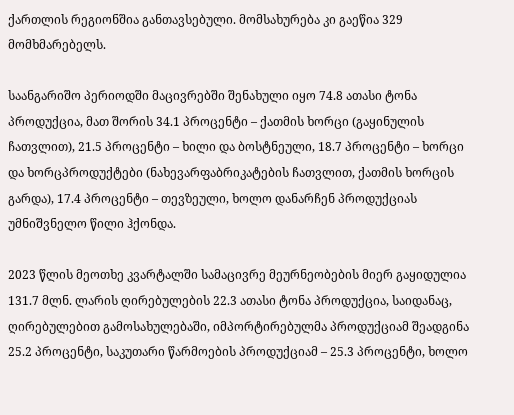ქართლის რეგიონშია განთავსებული. მომსახურება კი გაეწია 329 მომხმარებელს.

საანგარიშო პერიოდში მაცივრებში შენახული იყო 74.8 ათასი ტონა პროდუქცია, მათ შორის 34.1 პროცენტი – ქათმის ხორცი (გაყინულის ჩათვლით), 21.5 პროცენტი – ხილი და ბოსტნეული, 18.7 პროცენტი – ხორცი და ხორცპროდუქტები (ნახევარფაბრიკატების ჩათვლით, ქათმის ხორცის გარდა), 17.4 პროცენტი – თევზეული, ხოლო დანარჩენ პროდუქციას უმნიშვნელო წილი ჰქონდა.

2023 წლის მეოთხე კვარტალში სამაცივრე მეურნეობების მიერ გაყიდულია 131.7 მლნ. ლარის ღირებულების 22.3 ათასი ტონა პროდუქცია, საიდანაც, ღირებულებით გამოსახულებაში, იმპორტირებულმა პროდუქციამ შეადგინა 25.2 პროცენტი, საკუთარი წარმოების პროდუქციამ – 25.3 პროცენტი, ხოლო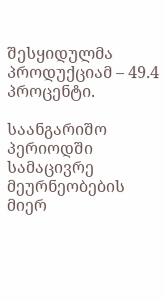შესყიდულმა პროდუქციამ – 49.4 პროცენტი.

საანგარიშო პერიოდში სამაცივრე მეურნეობების მიერ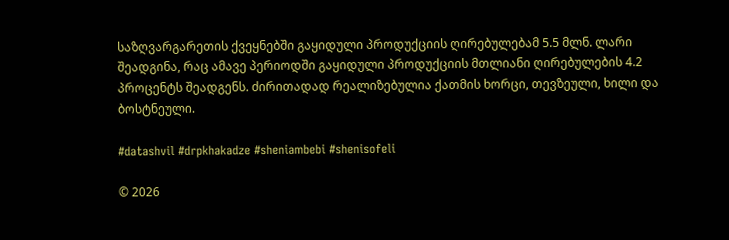საზღვარგარეთის ქვეყნებში გაყიდული პროდუქციის ღირებულებამ 5.5 მლნ. ლარი შეადგინა, რაც ამავე პერიოდში გაყიდული პროდუქციის მთლიანი ღირებულების 4.2 პროცენტს შეადგენს. ძირითადად რეალიზებულია ქათმის ხორცი, თევზეული, ხილი და ბოსტნეული.

#datashvil #drpkhakadze #sheniambebi #shenisofeli

© 2026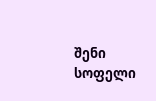შენი სოფელი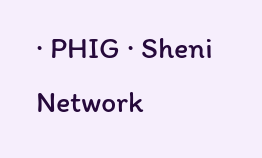· PHIG · Sheni Network